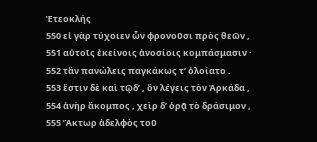Ἐτεοκλής
550 εἰ γὰρ τύχοιεν ὧν φρονοῦσι πρὸς θεῶν ,
551 αὐτοῖς ἐκείνοις ἀνοσίοις κομπάσμασιν ·
552 τἂν πανώλεις παγκάκως τ’ ὀλοίατο .
553 ἔστιν δὲ καὶ τῷδ’ , ὃν λέγεις τὸν Ἀρκάδα ,
554 ἀνὴρ ἄκομπος , χεὶρ δ’ ὁρᾷ τὸ δράσιμον ,
555 Ἄκτωρ ἀδελφὸς τοῦ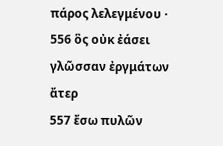πάρος λελεγμένου ·
556 ὃς οὐκ ἐάσει γλῶσσαν ἐργμάτων ἄτερ
557 ἔσω πυλῶν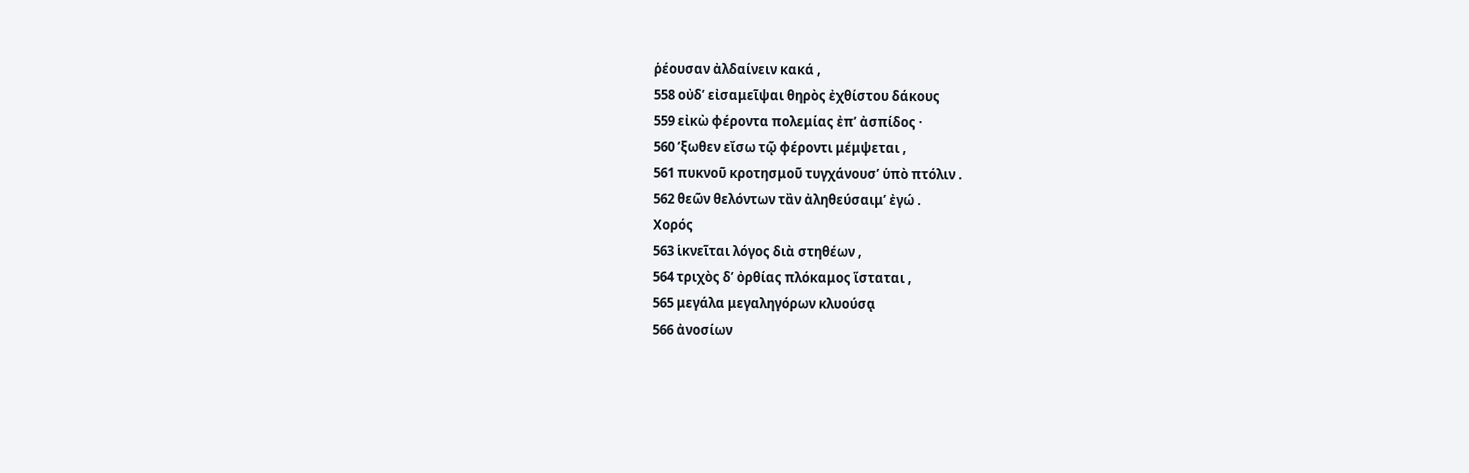ῥέουσαν ἀλδαίνειν κακά ,
558 οὐδ’ εἰσαμεῖψαι θηρὸς ἐχθίστου δάκους
559 εἰκὼ φέροντα πολεμίας ἐπ’ ἀσπίδος ·
560 ’ξωθεν εἴσω τῷ φέροντι μέμψεται ,
561 πυκνοῦ κροτησμοῦ τυγχάνουσ’ ὑπὸ πτόλιν .
562 θεῶν θελόντων τἂν ἀληθεύσαιμ’ ἐγώ .
Χορός
563 ἱκνεῖται λόγος διὰ στηθέων ,
564 τριχὸς δ’ ὀρθίας πλόκαμος ἵσταται ,
565 μεγάλα μεγαληγόρων κλυούσᾳ
566 ἀνοσίων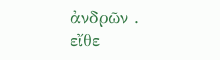ἀνδρῶν . εἴθε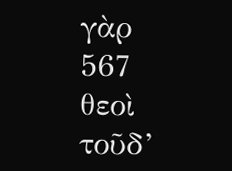γὰρ
567 θεοὶ τοῦδ’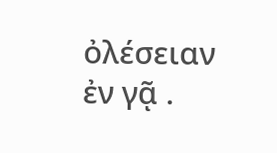ὀλέσειαν ἐν γᾷ .